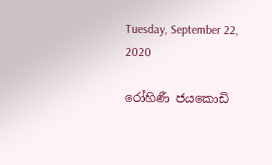Tuesday, September 22, 2020

රෝහිණී ජයකොඩි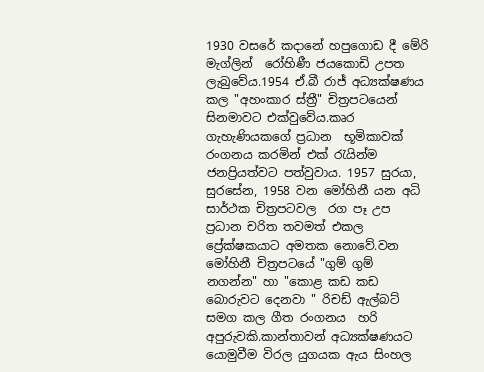1930 වසරේ කදානේ හපුගොඩ දී මේරි මැග්ලින්  රෝහිණී ජයකොඩි උපත ලැබුවේය.1954 ඒ.බී රාජ් අධ්‍යක්ෂණය කල "අහංකාර ස්ත්‍රී" චිත්‍රපටයෙන් සිනමාවට එක්වුවේය.කෘර ගැහැණියකගේ ප්‍රධාන  භූමිකාවක් රංගනය කරමින් එක් රැයින්ම ජනප්‍රියත්වට පත්වුවාය. 1957 සුරයා, සුරසේන, 1958 වන මෝහිනී යන අධි සාර්ථක චිත්‍රපටවල  රග පෑ උප ප්‍රධාන චරිත තවමත් එකල ප්‍රේක්ෂකයාට අමතක නොවේ.වන මෝහිනී චිත්‍රපටයේ "ගුම් ගුම් නගන්න" හා "කොළ කඩ කඩ බොරුවට දෙනවා " රිචඩ් ඇල්බට් සමග කල ගීත රංගනය  හරි අපුරුවකි.කාන්තාවන් අධ්‍යක්ෂණයට යොමුවීම විරල යුගයක ඇය සිංහල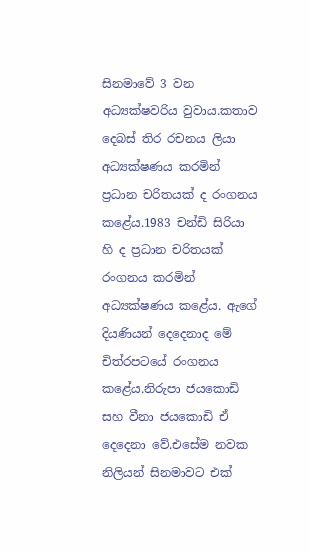සිනමාවේ 3 වන අධ්‍යක්ෂවරිය වුවාය.කතාව දෙබස් තිර රචනය ලියා අධ්‍යක්ෂණය කරමින්  ප්‍රධාන චරිතයක් ද රංගනය කළේය.1983 චන්ඩි සිරියා හි ද ප්‍රධාන චරිතයක්  රංගනය කරමින් අධ්‍යක්ෂණය කළේය. ඇගේ දියණියන් දෙදෙනාද මේ චිත්රපටයේ රංගනය කළේය.නිරුපා ජයකොඩි සහ වීනා ජයකොඩි ඒ දෙදෙනා වේ.එසේම නවක නිලියන් සිනමාවට එක්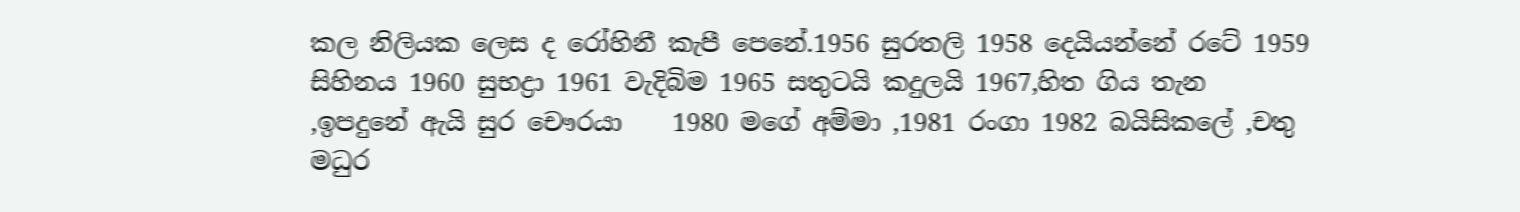කල නිලියක ලෙස ද රෝහිනී කැපී පෙනේ.1956 සුරතලි 1958 දෙයියන්නේ රටේ 1959 සිහිනය 1960 සුභද්‍රා 1961 වැදිබිම 1965 සතුටයි කදුලයි 1967,හිත ගිය තැන ,ඉපදුනේ ඇයි සුර චෞරයා    1980 මගේ අම්මා ,1981 රංගා 1982 බයිසිකලේ ,චතු මධුර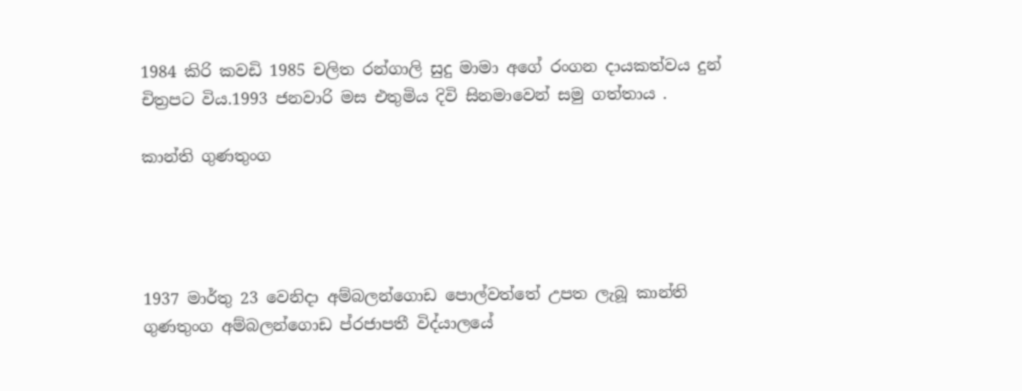1984 කිරි කවඩි 1985 චලිත රන්ගාලි සුදු මාමා අගේ රංගන දායකත්වය දුන් චිත්‍රපට විය.1993 ජනවාරි මස එතුමිය දිවි සිනමාවෙන් සමු ගත්තාය .

කාන්ති ගුණතුංග




1937 මාර්තු 23 වෙනිදා අම්බලන්ගොඩ පොල්වත්තේ උපත ලැබූ කාන්ති ගුණතුංග අම්බලන්ගොඩ ප්රජාපතී විද්යාලයේ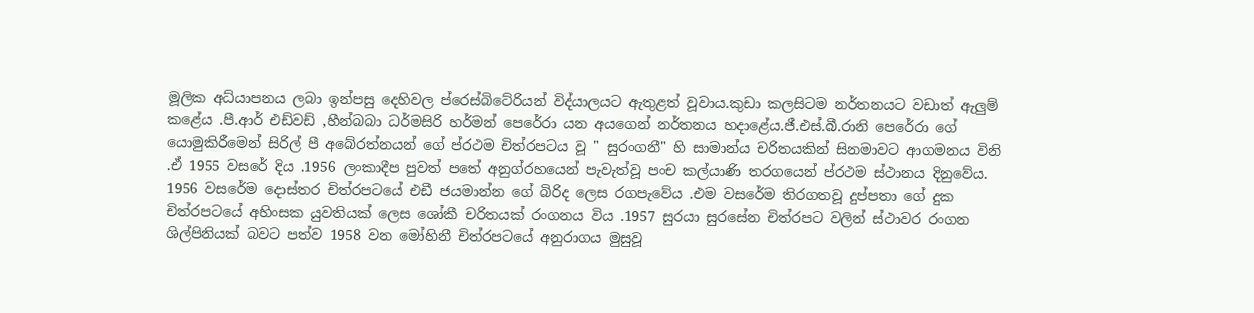මූලික අධ්යාපනය ලබා ඉන්පසු දෙහිවල ප්රෙස්බිටේරියන් විද්යාලයට ඇතුළත් වූවාය.කුඩා කලසිටම නර්තනයට වඩාත් ඇලුම් කළේය .පී.ආර් එඩ්වඩ් ,හීන්බබා ධර්මසිරි හර්මන් පෙරේරා යන අයගෙන් නර්තනය හදාළේය.ජී.එස්.බී.රානි පෙරේරා ගේ යොමුකිරීමෙන් සිරිල් පී අබේරත්නයන් ගේ ප්රථම චිත්රපටය වූ " සුරංගනී" හි සාමාන්ය චරිතයකින් සිනමාවට ආගමනය විනි .ඒ 1955 වසරේ දිය .1956 ලංකාදීප පුවත් පතේ අනුග්රහයෙන් පැවැත්වූ පංච කල්යාණි තරගයෙන් ප්රථම ස්ථානය දිනුවේය. 1956 වසරේම දොස්තර චිත්රපටයේ එඩී ජයමාන්න ගේ බිරිද ලෙස රගපැවේය .එම වසරේම තිරගතවූ දුප්පතා ගේ දුක චිත්රපටයේ අහිංසක යුවතියක් ලෙස ශෝකී චරිතයක් රංගනය විය .1957 සුරයා සුරසේන චිත්රපට වලින් ස්ථාවර රංගන ශිල්පිනියක් බවට පත්ව 1958 වන මෝහිනී චිත්රපටයේ අනුරාගය මුසුවූ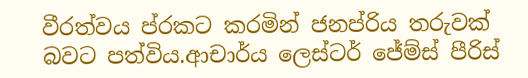වීරත්වය ප්රකට කරමින් ජනප්රිය තරුවක් බවට පත්විය.ආචාර්ය ලෙස්ටර් ජේම්ස් පීරිස්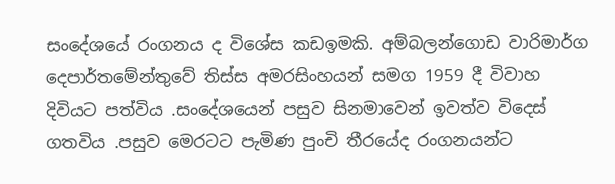සංදේශයේ රංගනය ද විශේස කඩඉමකි. අම්බලන්ගොඩ වාරිමාර්ග දෙපාර්තමේන්තුවේ තිස්ස අමරසිංහයන් සමග 1959 දී විවාහ දිවියට පත්විය .සංදේශයෙන් පසුව සිනමාවෙන් ඉවත්ව විදෙස් ගතවිය .පසුව මෙරටට පැමිණ පුංචි තීරයේද රංගනයන්ට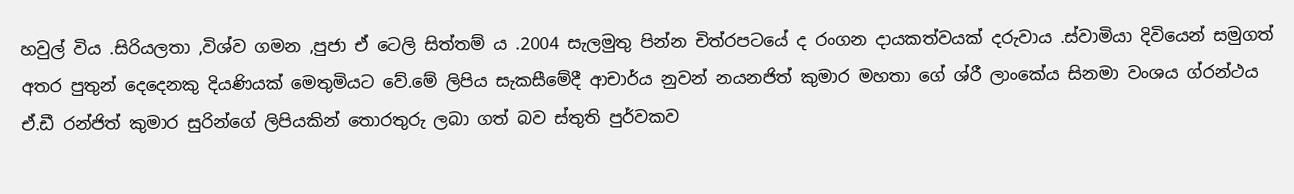හවුල් විය .සිරියලතා ,විශ්ව ගමන ,පුජා ඒ ටෙලි සිත්තම් ය .2004 සැලමුතු පින්න චිත්රපටයේ ද රංගන දායකත්වයක් දරුවාය .ස්වාමියා දිවියෙන් සමුගත් අතර පුතුන් දෙදෙනකු දියණියක් මෙතුමියට වේ.මේ ලිපිය සැකසීමේදී ආචාර්ය නුවන් නයනජිත් කුමාර මහතා ගේ ශ්රී ලාංකේය සිනමා වංශය ග්රන්ථය ඒ.ඩී රන්ජිත් කුමාර සුරින්ගේ ලිපියකින් තොරතුරු ලබා ගත් බව ස්තුති පුර්වකව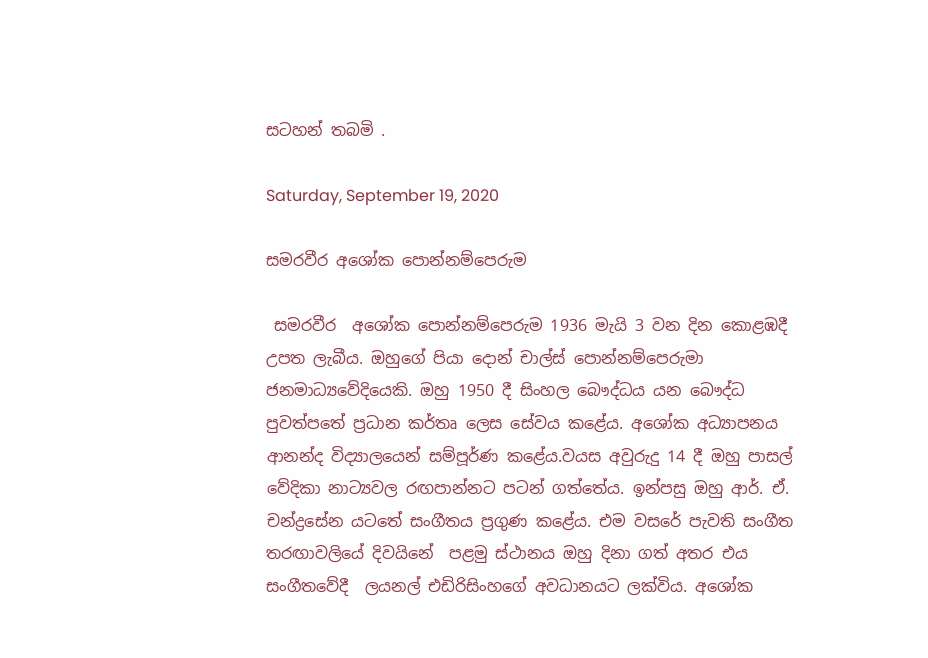සටහන් තබමි .

Saturday, September 19, 2020

සමරවීර අශෝක පොන්නම්පෙරුම

 සමරවීර  අශෝක පොන්නම්පෙරුම 1936 මැයි 3 වන දින කොළඹදී උපත ලැබීය. ඔහුගේ පියා දොන් චාල්ස් පොන්නම්පෙරුමා ජනමාධ්‍යවේදියෙකි. ඔහු 1950 දී සිංහල බෞද්ධය යන බෞද්ධ පුවත්පතේ ප්‍රධාන කර්තෘ ලෙස සේවය කළේය. අශෝක අධ්‍යාපනය ආනන්ද විද්‍යාලයෙන් සම්පූර්ණ කළේය.වයස අවුරුදු 14 දී ඔහු පාසල් වේදිකා නාට්‍යවල රඟපාන්නට පටන් ගත්තේය. ඉන්පසු ඔහු ආර්. ඒ. චන්ද්‍රසේන යටතේ සංගීතය ප්‍රගුණ කළේය. එම වසරේ පැවති සංගීත තරඟාවලියේ දිවයිනේ  පළමු ස්ථානය ඔහු දිනා ගත් අතර එය සංගීතවේදී  ලයනල් එඩිරිසිංහගේ අවධානයට ලක්විය. අශෝක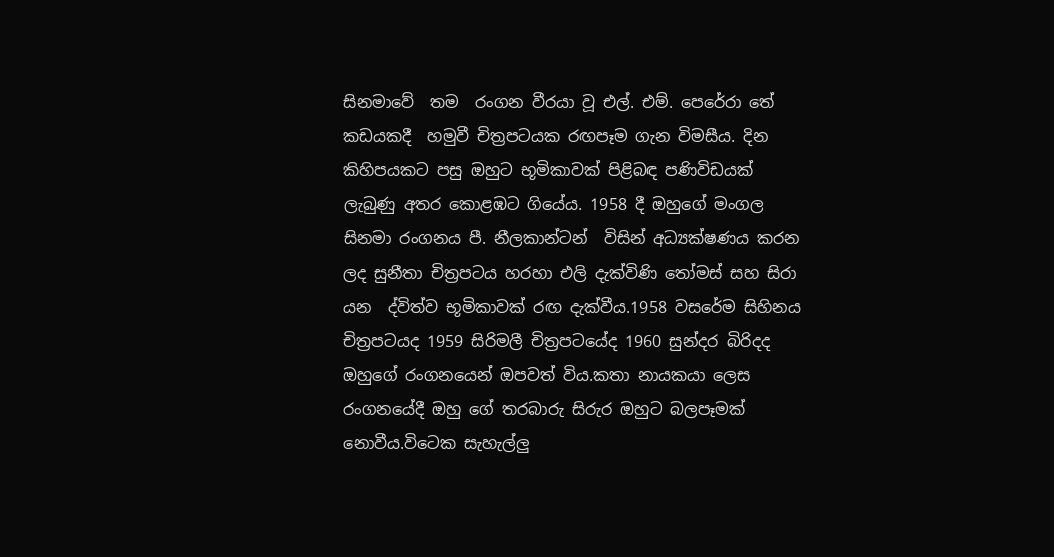සිනමාවේ  තම  රංගන වීරයා වූ එල්. එම්. පෙරේරා තේ කඩයකදී  හමුවී චිත්‍රපටයක රඟපෑම ගැන විමසීය. දින කිහිපයකට පසු ඔහුට භූමිකාවක් පිළිබඳ පණිවිඩයක් ලැබුණු අතර කොළඹට ගියේය. 1958 දී ඔහුගේ මංගල සිනමා රංගනය පී. නීලකාන්ටන්  විසින් අධ්‍යක්ෂණය කරන ලද සුනීතා චිත්‍රපටය හරහා එලි දැක්විණි තෝමස් සහ සිරා යන  ද්විත්ව භූමිකාවක් රඟ දැක්වීය.1958 වසරේම සිහිනය චිත්‍රපටයද 1959 සිරිමලී චිත්‍රපටයේද 1960 සුන්දර බිරිදද ඔහුගේ රංගනයෙන් ඔපවත් විය.කතා නායකයා ලෙස රංගනයේදී ඔහු ගේ තරබාරු සිරුර ඔහුට බලපෑමක් නොවීය.විටෙක සැහැල්ලු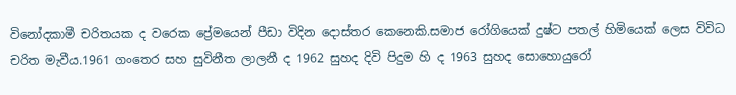විනෝදකාමී චරිතයක ද වරෙක ප්‍රේමයෙන් පීඩා විදින දොස්තර කෙනෙකි.සමාජ රෝගියෙක් දුෂ්ට පතල් හිමියෙක් ලෙස විවිධ චරිත මැවීය.1961 ගංතෙර සහ සුවිනීත ලාලනී ද 1962 සුහද දිවි පිදුම හි ද 1963 සුහද සොහොයුරෝ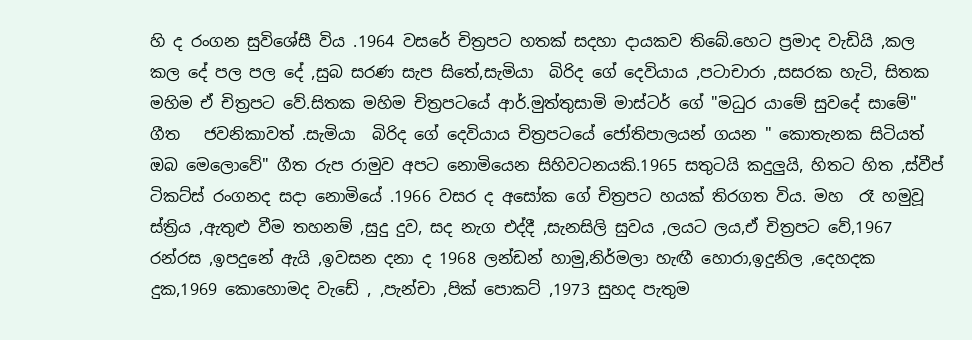හි ද රංගන සුවිශේසී විය .1964 වසරේ චිත්‍රපට හතක් සදහා දායකව තිබේ.හෙට ප්‍රමාද වැඩියි ,කල කල දේ පල පල දේ ,සුබ සරණ සැප සිතේ,සැමියා  බිරිද ගේ දෙවියාය ,පටාචාරා ,සසරක හැටි, සිතක මහිම ඒ චිත්‍රපට වේ.සිතක මහිම චිත්‍රපටයේ ආර්.මුත්තුසාමි මාස්ටර් ගේ "මධුර යාමේ සුවදේ සාමේ" ගීත   ජවනිකාවත් .සැමියා  බිරිද ගේ දෙවියාය චිත්‍රපටයේ ජෝතිපාලයන් ගයන " කොතැනක සිටියත් ඔබ මෙලොවේ" ගීත රුප රාමුව අපට නොමියෙන සිහිවටනයකි.1965 සතුටයි කදුලුයි, හිතට හිත ,ස්වීප් ටිකට්ස් රංගනද සදා නොමියේ .1966 වසර ද අසෝක ගේ චිත්‍රපට හයක් තිරගත විය. මහ  රෑ හමුවූ ස්ත්‍රිය ,ඇතුළු වීම තහනම් ,සුදු දුව, සද නැග එද්දී ,සැනසිලි සුවය ,ලයට ලය,ඒ චිත්‍රපට වේ,1967 රන්රස ,ඉපදුනේ ඇයි ,ඉවසන දනා ද 1968 ලන්ඩන් හාමු,නිර්මලා හැඟී හොරා,ඉදුනිල ,දෙහදක දුක,1969 කොහොමද වැඩේ , ,පැන්චා ,පික් පොකට් ,1973 සුහද පැතුම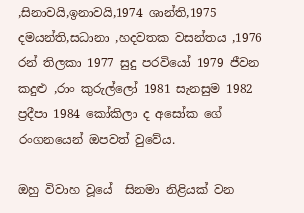,සිනාවයි,ඉනාවයි,1974 ශාන්ති,1975 දමයන්ති,සධානා ,හදවතක වසන්තය ,1976 රන් තිලකා 1977 සුදු පරවියෝ 1979 ජීවන කදුළු ,රාං කුරුල්ලෝ 1981 සැනසුම 1982  ප්‍රදීපා 1984 කෝකිලා ද අසෝක ගේ රංගනයෙන් ඔපවත් වුවේය.

ඔහු විවාහ වූයේ  සිනමා නිළියක් වන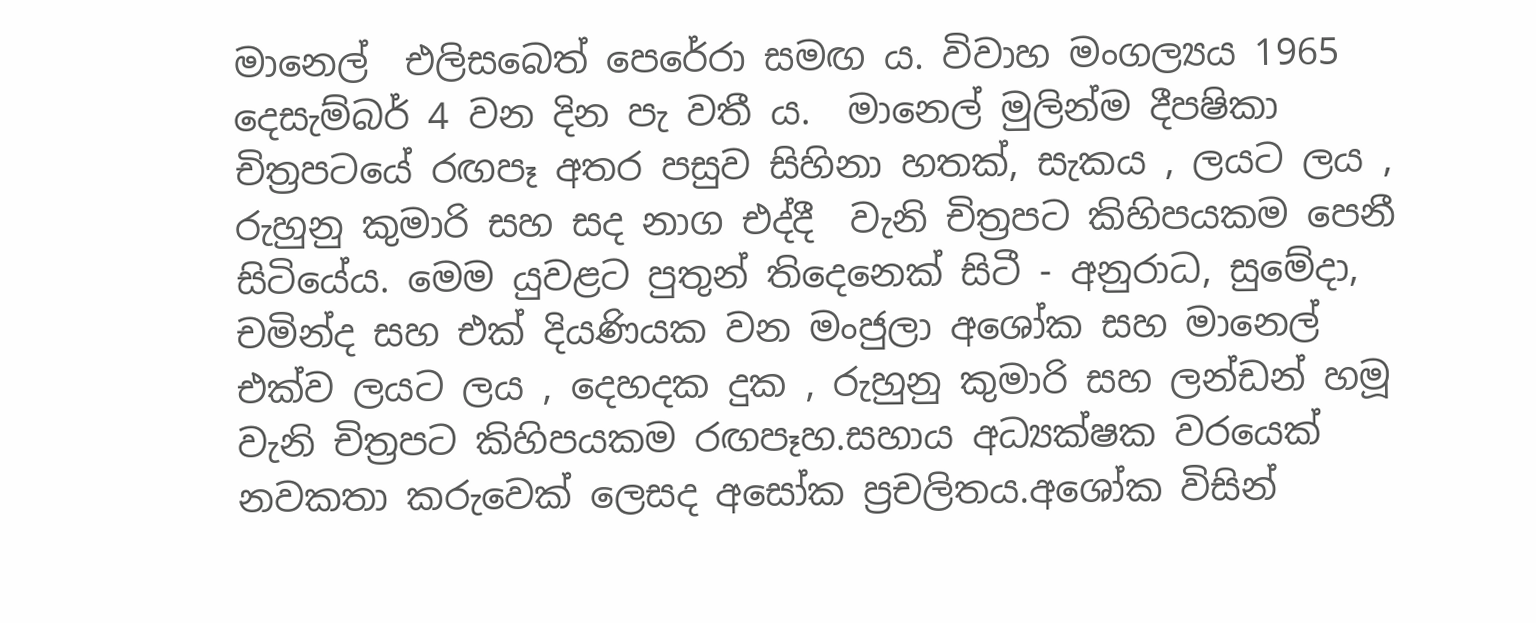මානෙල්  එලිසබෙත් පෙරේරා සමඟ ය. විවාහ මංගල්‍යය 1965 දෙසැම්බර් 4 වන දින පැ වතී ය.  මානෙල් මුලින්ම දීපෂිකා චිත්‍රපටයේ රඟපෑ අතර පසුව සිහිනා හතක්, සැකය , ලයට ලය , රුහුනු කුමාරි සහ සද නාග එද්දී  වැනි චිත්‍රපට කිහිපයකම පෙනී සිටියේය. මෙම යුවළට පුතුන් තිදෙනෙක් සිටී - අනුරාධ, සුමේදා, චමින්ද සහ එක් දියණියක වන මංජුලා අශෝක සහ මානෙල් එක්ව ලයට ලය , දෙහදක දුක , රුහුනු කුමාරි සහ ලන්ඩන් හමූ වැනි චිත්‍රපට කිහිපයකම රඟපෑහ.සහාය අධ්‍යක්ෂක වරයෙක් නවකතා කරුවෙක් ලෙසද අසෝක ප්‍රචලිතය.අශෝක විසින්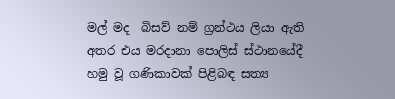මල් මද  බිසව් නම් ග්‍රන්ථය ලියා ඇති අතර එය මරදානා පොලිස් ස්ථානයේදී හමු වූ ගණිකාවක් පිළිබඳ සත්‍ය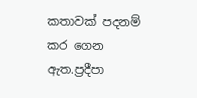කතාවක් පදනම් කර ගෙන ඇත.ප්‍රදීපා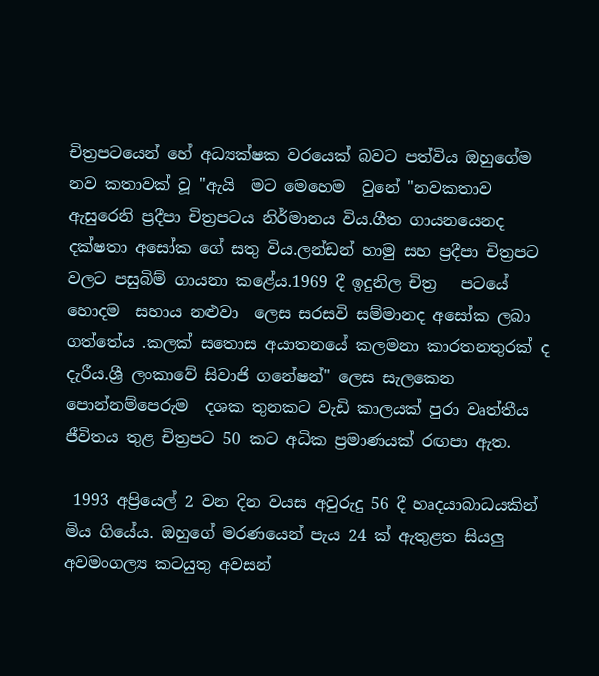චිත්‍රපටයෙන් හේ අධ්‍යක්ෂක වරයෙක් බවට පත්විය ඔහුගේම නව කතාවක් වූ "ඇයි  මට මෙහෙම  වුනේ "නවකතාව ඇසුරෙනි ප්‍රදීපා චිත්‍රපටය නිර්මානය විය.ගීත ගායනයෙනද දක්ෂතා අසෝක ගේ සතු විය.ලන්ඩන් හාමු සහ ප්‍රදීපා චිත්‍රපට වලට පසුබිම් ගායනා කළේය.1969 දී ඉදුනිල චිත්‍ර   පටයේ හොදම  සහාය නළුවා  ලෙස සරසවි සම්මානද අසෝක ලබා ගත්තේය .කලක් සතොස අයාතනයේ කලමනා කාරතනතුරක් ද දැරීය.ශ්‍රී ලංකාවේ සිවාජි ගනේෂන්" ලෙස සැලකෙන පොන්නම්පෙරුම  දශක තුනකට වැඩි කාලයක් පුරා වෘත්තීය ජීවිතය තුළ චිත්‍රපට 50 කට අධික ප්‍රමාණයක් රඟපා ඇත.

 1993 අප්‍රියෙල් 2 වන දින වයස අවුරුදු 56 දී හෘදයාබාධයකින් මිය ගියේය. ඔහුගේ මරණයෙන් පැය 24 ක් ඇතුළත සියලු අවමංගල්‍ය කටයුතු අවසන්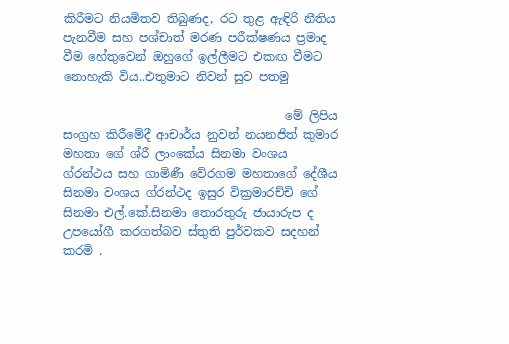කිරීමට නියමිතව තිබුණද, රට තුළ ඇඳිරි නීතිය පැනවීම සහ පශ්චාත් මරණ පරීක්ෂණය ප්‍රමාද වීම හේතුවෙන් ඔහුගේ ඉල්ලීමට එකඟ වීමට නොහැකි විය..එතුමාට නිවන් සුව පතමු

                                     මේ ලිපිය සංග්‍රහ කිරීමේදී ආචාර්ය නුවන් නයනජිත් කුමාර මහතා ගේ ශ්රී ලාංකේය සිනමා වංශය ග්රන්ථය සහ ගාමිණී වේරගම මහතාගේ දේශීය  සිනමා වංශය ග්රන්ථද ඉසුර වික්‍රමාරච්චි ගේ සිනමා එල්.කේ.සිනමා තොරතුරු ජායාරුප ද උපයෝගී කරගත්බව ස්තුති පුර්වකව සදහන් කරමි .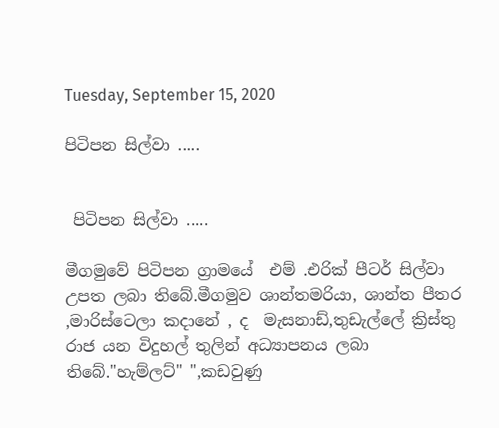Tuesday, September 15, 2020

පිටිපන සිල්වා .....


 පිටිපන සිල්වා .....

මීගමුවේ පිටිපන ග්‍රාමයේ  එම් .එරික් පීටර් සිල්වා උපත ලබා තිබේ.මීගමුව ශාන්තමරියා, ශාන්ත පීතර ,මාරිස්ටෙලා කදානේ , ද  මැසනාඩ්,තුඩැල්ලේ ක්‍රිස්තු රාජ යන විදුහල් තුලින් අධ්‍යාපනය ලබා තිබේ."හැම්ලට්" ",කඩවුණු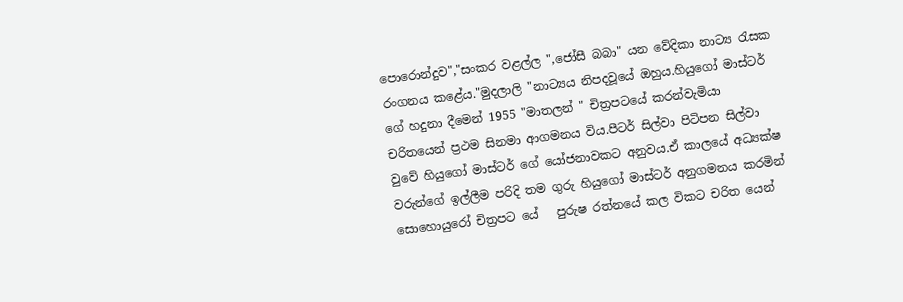පොරොන්දුව","සංකර වළල්ල ",ජෝසී බබා" යන වේදිකා නාට්‍ය රැසක රංගනය කළේය."මුදලාලි "නාට්‍යය නිපදවූයේ ඔහුය.හියුගෝ මාස්ටර් ගේ හදුනා දීමෙන් 1955 "මාතලන් " චිත්‍රපටයේ කරන්වැමියා චරිතයෙන් ප්‍රථම සිනමා ආගමනය විය.පීටර් සිල්වා පිටිපන සිල්වා වුවේ හියුගෝ මාස්ටර් ගේ යෝජනාවකට අනුවය.ඒ කාලයේ අධ්‍යක්ෂ වරුන්ගේ ඉල්ලීම පරිදි තම ගුරු හියුගෝ මාස්ටර් අනුගමනය කරමින් සොහොයුරෝ චිත්‍රපට යේ   පුරුෂ රත්නයේ කල විකට චරිත යෙන්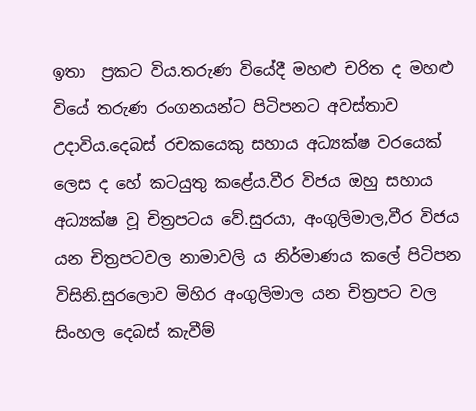ඉතා  ප්‍රකට විය.තරුණ වියේදී මහළු චරිත ද මහළු වියේ තරුණ රංගනයන්ට පිටිපනට අවස්තාව උදාවිය.දෙබස් රචකයෙකු සහාය අධ්‍යක්ෂ වරයෙක් ලෙස ද හේ කටයුතු කළේය.වීර විජය ඔහු සහාය අධ්‍යක්ෂ වූ චිත්‍රපටය වේ.සුරයා, අංගුලිමාල,වීර විජය යන චිත්‍රපටවල නාමාවලි ය නිර්මාණය කලේ පිටිපන විසිනි.සුරලොව මිහිර අංගුලිමාල යන චිත්‍රපට වල සිංහල දෙබස් කැවීම්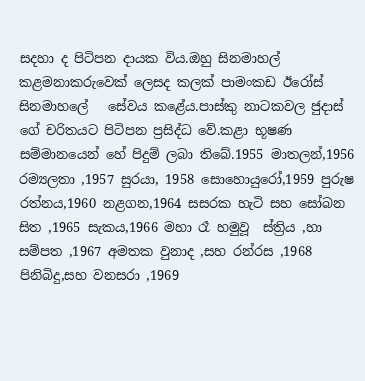සදහා ද පිටිපන දායක විය.ඔහු සිනමාහල් කළමනාකරුවෙක් ලෙසද කලක් පාමංකඩ ඊරෝස් සිනමාහලේ   සේවය කළේය.පාස්කු නාටකවල ජුදාස් ගේ චරිතයට පිටිපන ප්‍රසිද්ධ වේ.කළා භූෂණ සම්මානයෙන් හේ පිදුම් ලබා තිබේ.1955 මාතලන්,1956 රම්‍යලතා ,1957 සුරයා, 1958 සොහොයුරෝ,1959 පුරුෂ රත්නය,1960 නළගන,1964 සසරක හැටි සහ සෝබන සිත ,1965 සැකය,1966 මහා රෑ හමුවූ  ස්ත්‍රිය ,හා සම්පත ,1967 අමතක වුනාද ,සහ රන්රස ,1968 පිනිබිදු,සහ වනසරා ,1969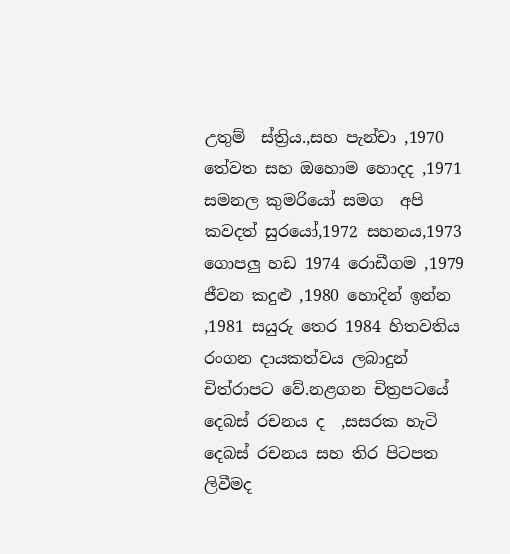උතුම්  ස්ත්‍රිය.,සහ පැන්චා ,1970 තේවත සහ ඔහොම හොදද ,1971 සමනල කුමරියෝ සමග  අපි කවදත් සුරයෝ,1972 සහනය,1973 ගොපලු හඩ 1974 රොඩීගම ,1979 ජීවන කදුළු ,1980 හොදින් ඉන්න ,1981 සයුරු තෙර 1984 හිතවතිය රංගන දායකත්වය ලබාදුන් චිත්රාපට වේ.නළගන චිත්‍රපටයේ දෙබස් රචනය ද  ,සසරක හැටි දෙබස් රචනය සහ තිර පිටපත ලිවීමද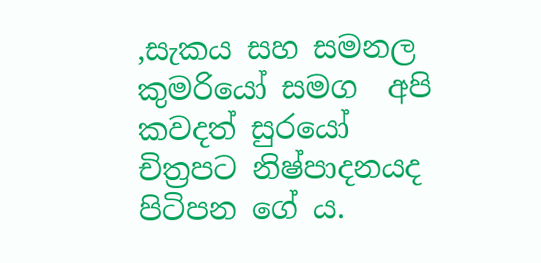,සැකය සහ සමනල කුමරියෝ සමග  අපි කවදත් සුරයෝ චිත්‍රපට නිෂ්පාදනයද පිටිපන ගේ ය.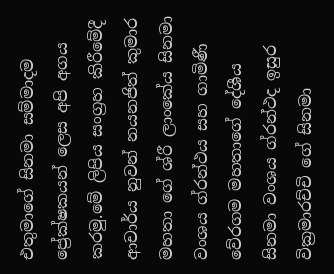එතුමාගේ සිනමා සම්මාදම ප්‍රේක්ෂකයන් ලෙස අපි අගය කරමු.මේ ලිපිය සංග්‍රහ කිරීමේදී ආචාර්ය නුවන් නයනජිත් කුමාර මහතා ගේ ශ්රී ලාංකේය සිනමා වංශය ග්රන්ථය සහ ගාමිණී වේරගම මහතාගේ දේශීය  සිනමා වංශය ග්රන්ථද ඉසුර වික්‍රමාරච්චි ගේ සිනමා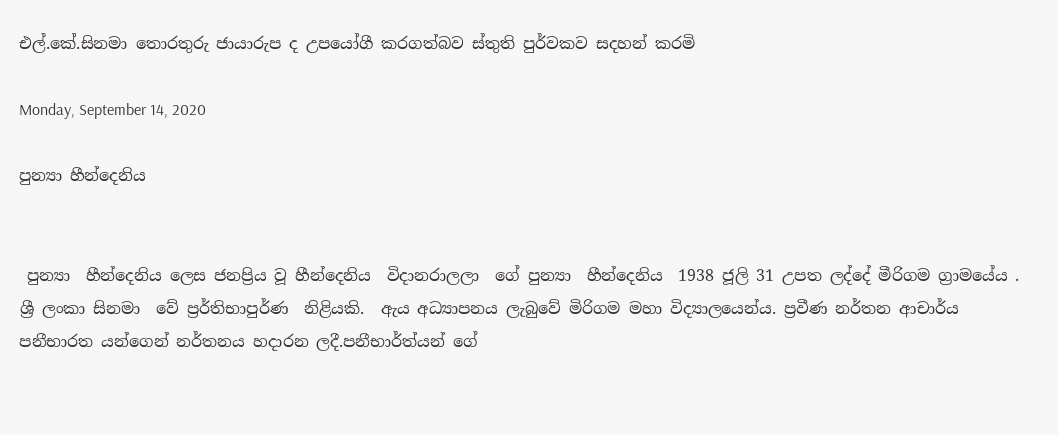එල්.කේ.සිනමා තොරතුරු ජායාරුප ද උපයෝගී කරගත්බව ස්තුති පුර්වකව සදහන් කරමි

Monday, September 14, 2020

පුන්‍යා හීන්දෙනිය


 පුන්‍යා  හීන්දෙනිය ලෙස ජනප්‍රිය වූ හීන්දෙනිය  විදානරාලලා  ගේ පුන්‍යා  හීන්දෙනිය  1938 ජූලි 31 උපත ලද්දේ මීරිගම ග්‍රාමයේය .  ශ්‍රී ලංකා සිනමා  වේ ප්‍රර්තිභාපුර්ණ  නිළියකි.  ඇය අධ්‍යාපනය ලැබුවේ මිරිගම මහා විද්‍යාලයෙන්ය. ප්‍රවීණ නර්තන ආචාර්ය පනීභාරත යන්ගෙන් නර්තනය හදාරන ලදී.පනීභාර්ත්යන් ගේ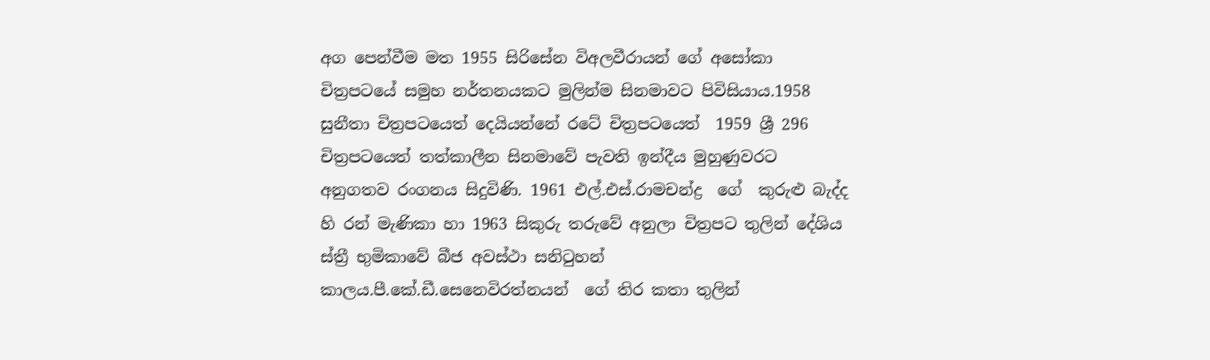අග පෙන්වීම මත 1955 සිරිසේන විඅලවීරායන් ගේ අසෝකා චිත්‍රපටයේ සමුහ නර්තනයකට මුලින්ම සිනමාවට පිවිසියාය.1958 සුනීතා චිත්‍රපටයෙත් දෙයියන්නේ රටේ චිත්‍රපටයෙත්  1959 ශ්‍රී 296 චිත්‍රපටයෙත් තත්කාලීන සිනමාවේ පැවති ඉන්දීය මුහුණුවරට අනුගතව රංගනය සිදුවිණි. 1961 එල්.එස්.රාමචන්ද්‍ර  ගේ  කුරුළු බැද්ද හි රන් මැණිකා හා 1963 සිකුරු තරුවේ අනුලා චිත්‍රපට තුලින් දේශිය ස්ත්‍රී භුමිකාවේ බීජ අවස්ථා සනිටුහන් කාලය.පී.කේ.ඩී.සෙනෙවිරත්නයන්  ගේ තිර කතා තුලින්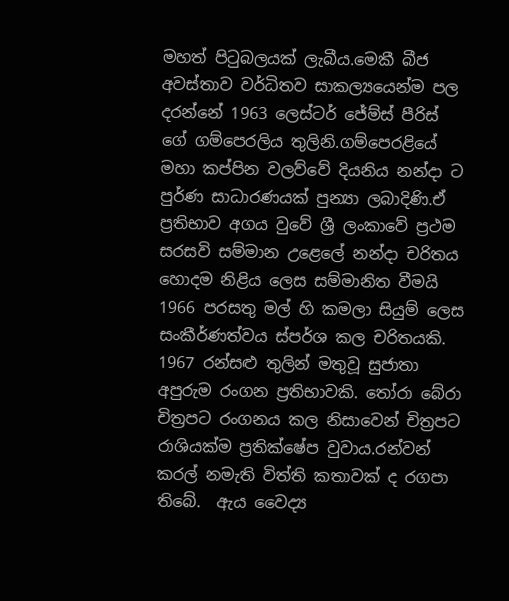මහත් පිටුබලයක් ලැබීය.මෙකී බීජ අවස්තාව වර්ධිතව සාකල්‍යයෙන්ම පල දරන්නේ 1963 ලෙස්ටර් ජේම්ස් පීරිස් ගේ ගම්පෙරලිය තුලිනි.ගම්පෙරළියේ මහා කප්පින වලව්වේ දියනිය නන්දා ට පුර්ණ සාධාරණයක් පුන්‍යා ලබාදිණි.ඒ ප්‍රතිභාව අගය වුවේ ශ්‍රී ලංකාවේ ප්‍රථම සරසවි සම්මාන උළෙලේ නන්දා චරිතය හොදම නිළිය ලෙස සම්මානිත වීමයි 1966 පරසතු මල් හි කමලා සියුම් ලෙස සංකීර්ණත්වය ස්පර්ශ කල චරිතයකි. 1967 රන්සළු තුලින් මතුවූ සුජාතා අපුරුම රංගන ප්‍රතිභාවකි. තෝරා බේරා චිත්‍රපට රංගනය කල නිසාවෙන් චිත්‍රපට රාශියක්ම ප්‍රතික්ෂේප වුවාය.රන්වන් කරල් නමැති විත්ති කතාවක් ද රගපා තිබේ.  ඇය වෛද්‍ය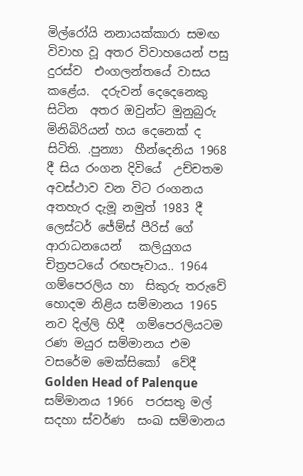මිල්රෝයි නනායක්කාරා සමඟ විවාහ වූ අතර විවාහයෙන් පසු දුරස්ව  එංගලන්තයේ වාසය කළේය.  දරුවන් දෙදෙනෙකු සිටින  අතර ඔවුන්ට මුනුබුරු මිනිබිරියන් හය දෙනෙක් ද සිටිති. .පුන්‍යා  හීන්දෙනිය 1968 දී සිය රංගන දිවියේ  උච්චතම අවස්ථාව වන විට රංගනය අතහැර දැමූ නමුත් 1983 දී ලෙස්ටර් ජේම්ස් පීරිස් ගේ ආරාධනයෙන්   කලියුගය  චිත්‍රපටයේ රඟපෑවාය.. 1964 ගම්පෙරලිය හා  සිකුරු තරුවේ  හොදම නිළිය සම්මානය 1965 නව දිල්ලි හිදී  ගම්පෙරලියටම   රණ මයුර සම්මානය එම වසරේම මෙක්සිකෝ  වේදී Golden Head of Palenque සම්මානය 1966  පරසතු මල් සදහා ස්වර්ණ  සංඛ සම්මානය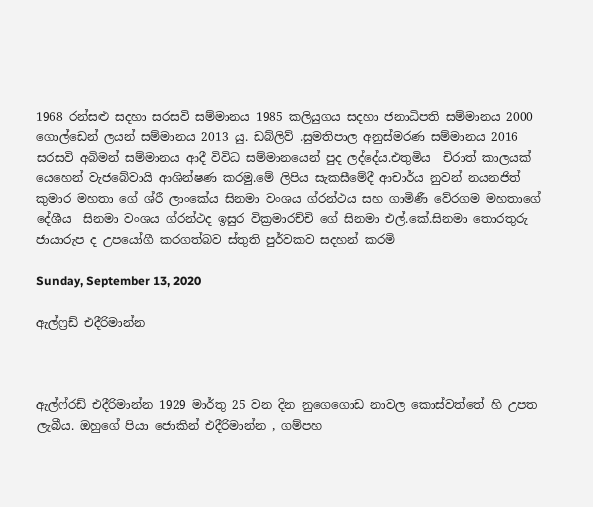1968 රන්සළු සදහා සරසවි සම්මානය 1985 කලියුගය සදහා ජනාධිපති සම්මානය 2000 ගොල්ඩෙන් ලයන් සම්මානය 2013 යු. ඩබ්ලිව් .සුමතිපාල අනුස්මරණ සම්මානය 2016 සරසවි අබිමන් සම්මානය ආදී විවිධ සම්මානයෙන් පුද ලද්දේය.එතුමිය  චිරාත් කාලයක් යෙහෙන් වැජබේවායි ආශින්ෂණ කරමු.මේ ලිපිය සැකසීමේදී ආචාර්ය නුවන් නයනජිත් කුමාර මහතා ගේ ශ්රී ලාංකේය සිනමා වංශය ග්රන්ථය සහ ගාමිණී වේරගම මහතාගේ දේශීය  සිනමා වංශය ග්රන්ථද ඉසුර වික්‍රමාරච්චි ගේ සිනමා එල්.කේ.සිනමා තොරතුරු ජායාරුප ද උපයෝගී කරගත්බව ස්තුති පුර්වකව සදහන් කරමි

Sunday, September 13, 2020

ඇල්ෆ්‍රඩ් එදීරිමාන්න



ඇල්ෆ්රඩ් එදීරිමාන්න 1929 මාර්තු 25 වන දින නුගෙගොඩ නාවල කොස්වත්තේ හි උපත ලැබීය. ඔහුගේ පියා ජොකින් එදීරිමාන්න , ගම්පහ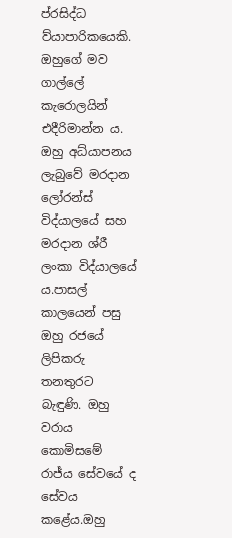ප්රසිද්ධ ව්යාපාරිකයෙකි. ඔහුගේ මව ගාල්ලේ කැරොලයින් එදීරිමාන්න ය. ඔහු අධ්යාපනය ලැබුවේ මරදාන ලෝරන්ස් විද්යාලයේ සහ මරදාන ශ්රී ලංකා විද්යාලයේ ය.පාසල් කාලයෙන් පසු ඔහු රජයේ ලිපිකරු තනතුරට බැඳුණි. ඔහු වරාය කොමිසමේ රාජ්ය සේවයේ ද සේවය කළේය.ඔහු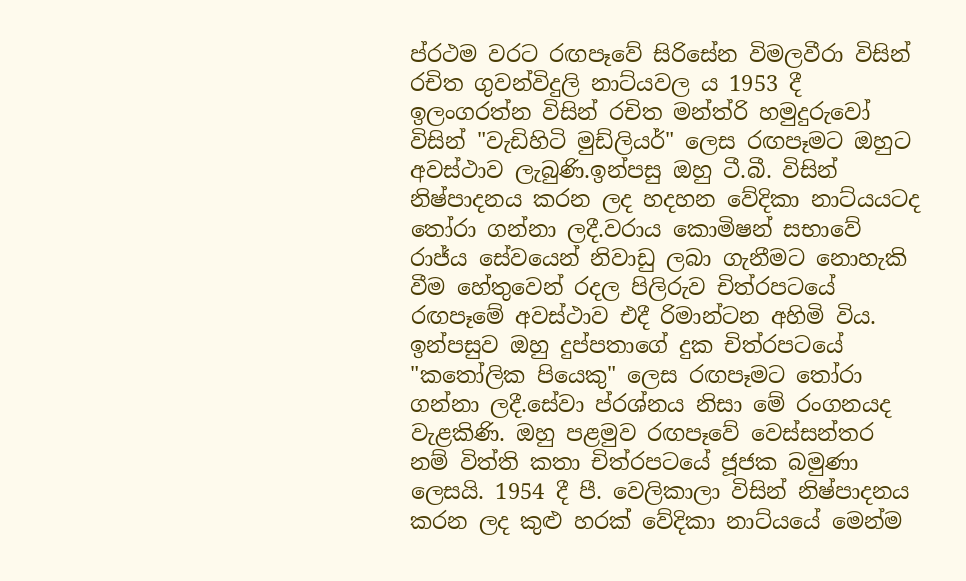ප්රථම වරට රඟපෑවේ සිරිසේන විමලවීරා විසින් රචිත ගුවන්විදුලි නාට්යවල ය 1953 දී ඉලංගරත්න විසින් රචිත මන්ත්රි හමුදුරුවෝ විසින් "වැඩිහිටි මුඩ්ලියර්" ලෙස රඟපෑමට ඔහුට අවස්ථාව ලැබුණි.ඉන්පසු ඔහු ටී.බී. විසින් නිෂ්පාදනය කරන ලද හදහන වේදිකා නාට්යයටද තෝරා ගන්නා ලදී.වරාය කොමිෂන් සභාවේ රාජ්ය සේවයෙන් නිවාඩු ලබා ගැනීමට නොහැකි වීම හේතුවෙන් රදල පිලිරුව චිත්රපටයේ රඟපෑමේ අවස්ථාව එදී රිමාන්ටන අහිමි විය. ඉන්පසුව ඔහු දුප්පතාගේ දුක චිත්රපටයේ "කතෝලික පියෙකු" ලෙස රඟපෑමට තෝරා ගන්නා ලදී.සේවා ප්රශ්නය නිසා මේ රංගනයද වැළකිණි. ඔහු පළමුව රඟපෑවේ වෙස්සන්තර නම් විත්ති කතා චිත්රපටයේ ජූජක බමුණා ලෙසයි. 1954 දී පී. වෙලිකාලා විසින් නිෂ්පාදනය කරන ලද කුළු හරක් වේදිකා නාට්යයේ මෙන්ම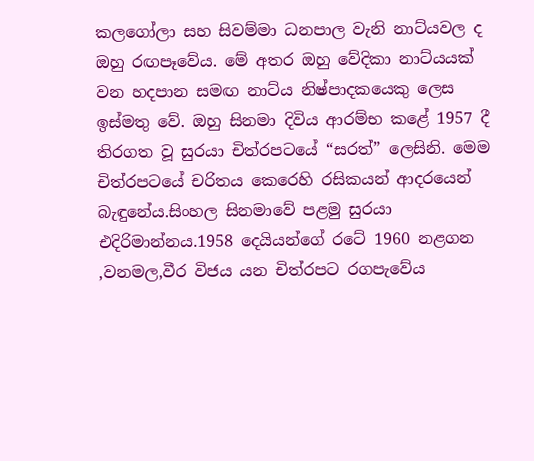කලගෝලා සහ සිවම්මා ධනපාල වැනි නාට්යවල ද ඔහු රඟපෑවේය. මේ අතර ඔහු වේදිකා නාට්යයක් වන හදපාන සමඟ නාට්ය නිෂ්පාදකයෙකු ලෙස ඉස්මතු වේ. ඔහු සිනමා දිවිය ආරම්භ කළේ 1957 දී තිරගත වූ සුරයා චිත්රපටයේ “සරත්” ලෙසිනි. මෙම චිත්රපටයේ චරිතය කෙරෙහි රසිකයන් ආදරයෙන් බැඳුනේය.සිංහල සිනමාවේ පළමු සුරයා එදිරිමාන්නය.1958 දෙයියන්ගේ රටේ 1960 නළගන ,වනමල,වීර විජය යන චිත්රපට රගපැවේය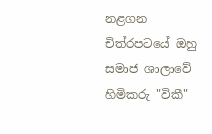නළගන චිත්රපටයේ ඔහු සමාජ ශාලාවේ හිමිකරු "විකී"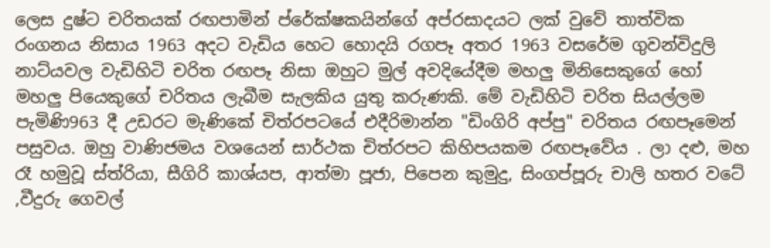ලෙස දුෂ්ට චරිතයක් රඟපාමින් ප්රේක්ෂකයින්ගේ අප්රසාදයට ලක් වුවේ තාත්වික රංගනය නිසාය 1963 අදට වැඩිය හෙට හොදයි රගපෑ අතර 1963 වසරේම ගුවන්විදුලි නාට්යවල වැඩිහිටි චරිත රඟපෑ නිසා ඔහුට මුල් අවදියේදීම මහලු මිනිසෙකුගේ හෝ මහලු පියෙකුගේ චරිතය ලැබීම සැලකිය යුතු කරුණකි. මේ වැඩිහිටි චරිත සියල්ලම පැමිණි963 දී උඩරට මැණිකේ චිත්රපටයේ එදීරිමාන්න "ඩිංගිරි අප්පු" චරිතය රඟපෑමෙන් පසුවය. ඔහු වාණිජමය වශයෙන් සාර්ථක චිත්රපට කිහිපයකම රඟපෑවේය . ලා දළු, මහ රෑ හමුවූ ස්ත්රියා, සීගිරි කාශ්යප, ආත්මා පූජා, පිපෙන කුමුදු, සිංගප්පූරු චාලි හතර වටේ ,වීදුරු ගෙවල්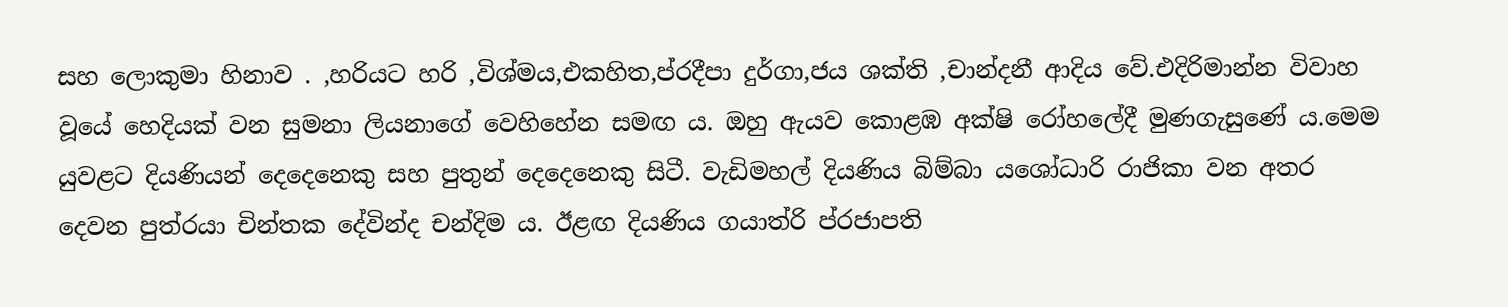සහ ලොකුමා හිනාව . ,හරියට හරි ,විශ්මය,එකහිත,ප්රදීපා දුර්ගා,ජය ශක්ති ,චාන්දනී ආදිය වේ.එදිරිමාන්න විවාහ වූයේ හෙදියක් වන සුමනා ලියනාගේ වෙහිහේන සමඟ ය. ඔහු ඇයව කොළඹ අක්ෂි රෝහලේදී මුණගැසුණේ ය.මෙම යුවළට දියණියන් දෙදෙනෙකු සහ පුතුන් දෙදෙනෙකු සිටී. වැඩිමහල් දියණිය බිම්බා යශෝධාරි රාජිකා වන අතර දෙවන පුත්රයා චින්තක දේවින්ද චන්දිම ය. ඊළඟ දියණිය ගයාත්රි ප්රජාපති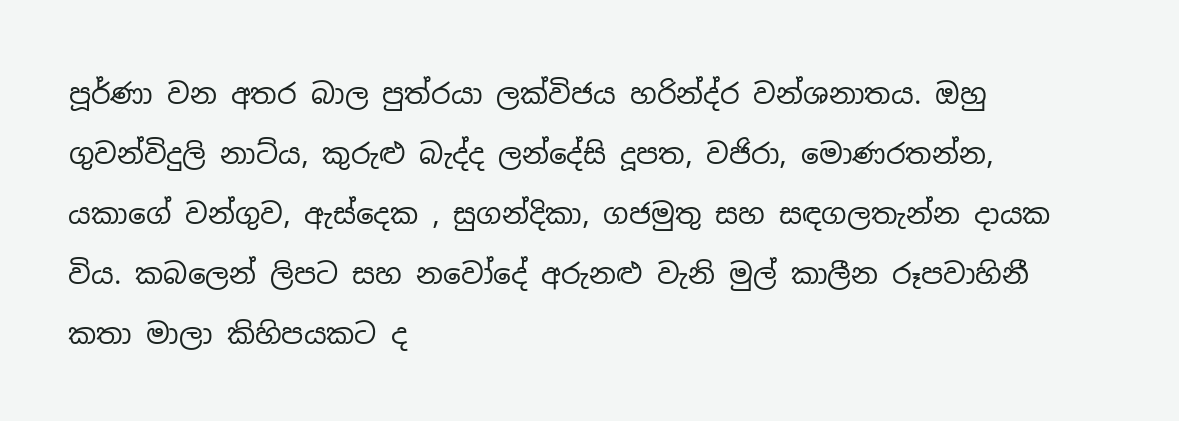පූර්ණා වන අතර බාල පුත්රයා ලක්විජය හරින්ද්ර වන්ශනාතය. ඔහු ගුවන්විදුලි නාට්ය, කුරුළු බැද්ද ලන්දේසි දූපත, වජිරා, මොණරතන්න, යකාගේ වන්ගුව, ඇස්දෙක , සුගන්දිකා, ගජමුතු සහ සඳගලතැන්න දායක විය. කබලෙන් ලිපට සහ නවෝදේ අරුනළු වැනි මුල් කාලීන රූපවාහිනී කතා මාලා කිහිපයකට ද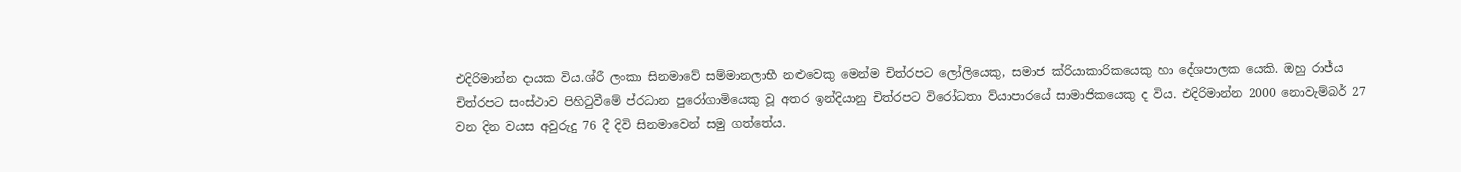එදිරිමාන්න දායක විය.ශ්රී ලංකා සිනමාවේ සම්මානලාභී නළුවෙකු මෙන්ම චිත්රපට ලෝලියෙකු, සමාජ ක්රියාකාරිකයෙකු හා දේශපාලක යෙකි. ඔහු රාජ්ය චිත්රපට සංස්ථාව පිහිටුවීමේ ප්රධාන පුරෝගාමියෙකු වූ අතර ඉන්දියානු චිත්රපට විරෝධතා ව්යාපාරයේ සාමාජිකයෙකු ද විය. එදිරිමාන්න 2000 නොවැම්බර් 27 වන දින වයස අවුරුදු 76 දී දිවි සිනමාවෙන් සමු ගත්තේය.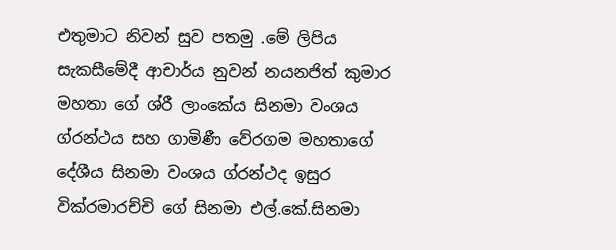එතුමාට නිවන් සුව පතමු .මේ ලිපිය සැකසීමේදී ආචාර්ය නුවන් නයනජිත් කුමාර මහතා ගේ ශ්රී ලාංකේය සිනමා වංශය ග්රන්ථය සහ ගාමිණී වේරගම මහතාගේ දේශීය සිනමා වංශය ග්රන්ථද ඉසුර වික්රමාරච්චි ගේ සිනමා එල්.කේ.සිනමා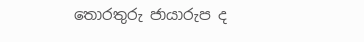තොරතුරු ජායාරුප ද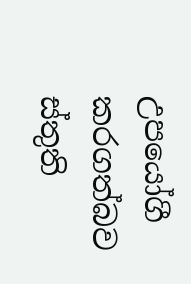උපයෝගී කරගත්බව ස්තුති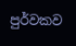පුර්වකව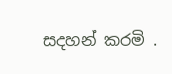සදහන් කරමි .